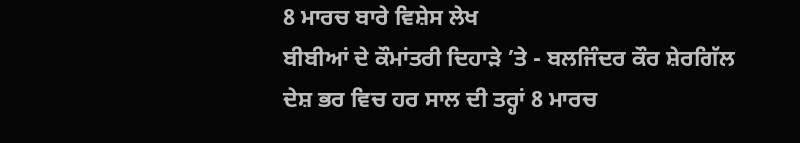8 ਮਾਰਚ ਬਾਰੇ ਵਿਸ਼ੇਸ ਲੇਖ
ਬੀਬੀਆਂ ਦੇ ਕੌਮਾਂਤਰੀ ਦਿਹਾੜੇ ’ਤੇ - ਬਲਜਿੰਦਰ ਕੌਰ ਸ਼ੇਰਗਿੱਲ
ਦੇਸ਼ ਭਰ ਵਿਚ ਹਰ ਸਾਲ ਦੀ ਤਰ੍ਹਾਂ 8 ਮਾਰਚ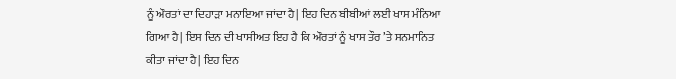ਨੂੰ ਔਰਤਾਂ ਦਾ ਦਿਹਾੜਾ ਮਨਾਇਆ ਜਾਂਦਾ ਹੈ| ਇਹ ਦਿਨ ਬੀਬੀਆਂ ਲਈ ਖਾਸ ਮੰਨਿਆ ਗਿਆ ਹੈ| ਇਸ ਦਿਨ ਦੀ ਖਾਸੀਅਤ ਇਹ ਹੈ ਕਿ ਔਰਤਾਂ ਨੂੰ ਖਾਸ ਤੌਰ ’ਤੇ ਸਨਮਾਨਿਤ ਕੀਤਾ ਜਾਂਦਾ ਹੈ| ਇਹ ਦਿਨ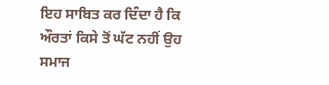ਇਹ ਸਾਬਿਤ ਕਰ ਦਿੰਦਾ ਹੈ ਕਿ ਔਰਤਾਂ ਕਿਸੇ ਤੋਂ ਘੱਟ ਨਹੀਂ ਉਹ ਸਮਾਜ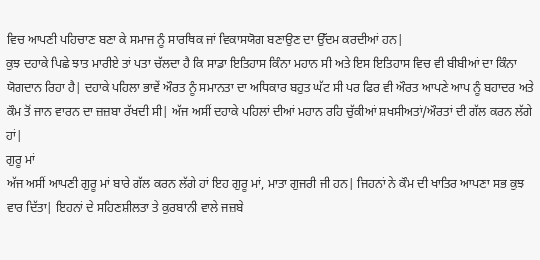ਵਿਚ ਆਪਣੀ ਪਹਿਚਾਣ ਬਣਾ ਕੇ ਸਮਾਜ ਨੂੰ ਸਾਰਥਿਕ ਜਾਂ ਵਿਕਾਸਯੋਗ ਬਣਾਉਣ ਦਾ ਉੱਦਮ ਕਰਦੀਆਂ ਹਨ|
ਕੁਝ ਦਹਾਕੇ ਪਿਛੇ ਝਾਤ ਮਾਰੀਏ ਤਾਂ ਪਤਾ ਚੱਲਦਾ ਹੈ ਕਿ ਸਾਡਾ ਇਤਿਹਾਸ ਕਿੰਨਾ ਮਹਾਨ ਸੀ ਅਤੇ ਇਸ ਇਤਿਹਾਸ ਵਿਚ ਵੀ ਬੀਬੀਆਂ ਦਾ ਕਿੰਨਾ ਯੋਗਦਾਨ ਰਿਹਾ ਹੈ| ਦਹਾਕੇ ਪਹਿਲਾ ਭਾਵੇਂ ਔਰਤ ਨੂੰ ਸਮਾਨਤਾ ਦਾ ਅਧਿਕਾਰ ਬਹੁਤ ਘੱਟ ਸੀ ਪਰ ਫਿਰ ਵੀ ਔਰਤ ਆਪਣੇ ਆਪ ਨੂੰ ਬਹਾਦਰ ਅਤੇ ਕੌਮ ਤੋਂ ਜਾਨ ਵਾਰਨ ਦਾ ਜ਼ਜ਼ਬਾ ਰੱਖਦੀ ਸੀ| ਅੱਜ ਅਸੀਂ ਦਹਾਕੇ ਪਹਿਲਾਂ ਦੀਆਂ ਮਹਾਨ ਰਹਿ ਚੁੱਕੀਆਂ ਸ਼ਖਸੀਅਤਾਂ/ਔਰਤਾਂ ਦੀ ਗੱਲ ਕਰਨ ਲੱਗੇ ਹਾਂ|
ਗੁਰੂ ਮਾਂ
ਅੱਜ ਅਸੀਂ ਆਪਣੀ ਗੁਰੂ ਮਾਂ ਬਾਰੇ ਗੱਲ ਕਰਨ ਲੱਗੇ ਹਾਂ ਇਹ ਗੁਰੂ ਮਾਂ, ਮਾਤਾ ਗੁਜਰੀ ਜੀ ਹਨ| ਜਿਹਨਾਂ ਨੇ ਕੌਮ ਦੀ ਖਾਤਿਰ ਆਪਣਾ ਸਭ ਕੁਝ ਵਾਰ ਦਿੱਤਾ| ਇਹਨਾਂ ਦੇ ਸਹਿਣਸ਼ੀਲਤਾ ਤੇ ਕੁਰਬਾਨੀ ਵਾਲੇ ਜਜ਼ਬੇ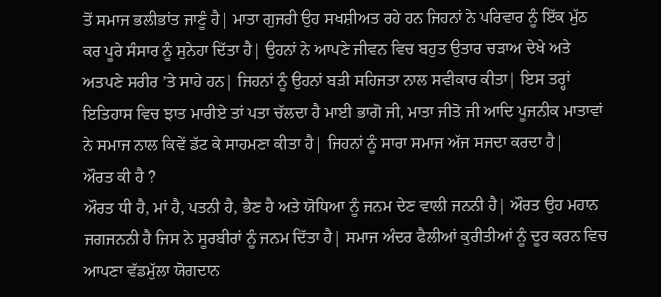ਤੋਂ ਸਮਾਜ ਭਲੀਭਾਂਤ ਜਾਣੂੰ ਹੈ| ਮਾਤਾ ਗੁਜਰੀ ਉਹ ਸਖਸ਼ੀਅਤ ਰਹੇ ਹਨ ਜਿਹਨਾਂ ਨੇ ਪਰਿਵਾਰ ਨੂੰ ਇੱਕ ਮੁੱਠ ਕਰ ਪੂਰੇ ਸੰਸਾਰ ਨੂੰ ਸੁਨੇਹਾ ਦਿੱਤਾ ਹੈ| ਉਹਨਾਂ ਨੇ ਆਪਣੇ ਜੀਵਨ ਵਿਚ ਬਹੁਤ ਉਤਾਰ ਚੜਾਅ ਦੇਖੇ ਅਤੇ ਅਤਪਣੇ ਸਰੀਰ ’ਤੇ ਸਾਹੇ ਹਨ| ਜਿਹਨਾਂ ਨੂੰ ਉਹਨਾਂ ਬੜੀ ਸਹਿਜਤਾ ਨਾਲ ਸਵੀਕਾਰ ਕੀਤਾ| ਇਸ ਤਰ੍ਹਾਂ ਇਤਿਹਾਸ ਵਿਚ ਝਾਤ ਮਾਰੀਏ ਤਾਂ ਪਤਾ ਚੱਲਦਾ ਹੈ ਮਾਈ ਭਾਗੋ ਜੀ, ਮਾਤਾ ਜੀਤੋ ਜੀ ਆਦਿ ਪੂਜਨੀਕ ਮਾਤਾਵਾਂ ਨੇ ਸਮਾਜ ਨਾਲ ਕਿਵੇਂ ਡੱਟ ਕੇ ਸਾਹਮਣਾ ਕੀਤਾ ਹੈ| ਜਿਹਨਾਂ ਨੂੰ ਸਾਰਾ ਸਮਾਜ ਅੱਜ ਸਜਦਾ ਕਰਦਾ ਹੈ|
ਔਰਤ ਕੀ ਹੈ ?
ਔਰਤ ਧੀ ਹੈ, ਮਾਂ ਹੈ, ਪਤਨੀ ਹੈ, ਭੈਣ ਹੈ ਅਤੇ ਯੋਧਿਆ ਨੂੰ ਜਨਮ ਦੇਣ ਵਾਲੀ ਜਨਨੀ ਹੈ| ਔਰਤ ਉਹ ਮਹਾਨ ਜਗਜਨਨੀ ਹੈ ਜਿਸ ਨੇ ਸੂਰਬੀਰਾਂ ਨੂੰ ਜਨਮ ਦਿੱਤਾ ਹੈ| ਸਮਾਜ ਅੰਦਰ ਫੈਲੀਆਂ ਕੁਰੀਤੀਆਂ ਨੂੰ ਦੂਰ ਕਰਨ ਵਿਚ ਆਪਣਾ ਵੱਡਮੁੱਲਾ ਯੋਗਦਾਨ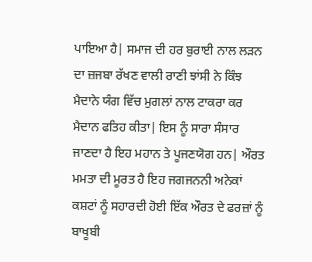ਪਾਇਆ ਹੈ| ਸਮਾਜ ਦੀ ਹਰ ਬੁਰਾਈ ਨਾਲ ਲੜਨ ਦਾ ਜ਼ਜਬਾ ਰੱਖਣ ਵਾਲੀ ਰਾਣੀ ਝਾਂਸੀ ਨੇ ਕਿੰਝ ਮੈਦਾਨੇ ਯੰਗ ਵਿੱਚ ਮੁਗਲਾਂ ਨਾਲ ਟਾਕਰਾ ਕਰ ਮੈਦਾਨ ਫਤਿਹ ਕੀਤਾ| ਇਸ ਨੂੰ ਸਾਰਾ ਸੰਸਾਰ ਜਾਣਦਾ ਹੈ ਇਹ ਮਹਾਨ ਤੇ ਪੂਜਣਯੋਗ ਹਨ| ਔਰਤ ਮਮਤਾ ਦੀ ਮੂਰਤ ਹੈ ਇਹ ਜਗਜਨਨੀ ਅਨੇਕਾਂ ਕਸ਼ਟਾਂ ਨੂੰ ਸਹਾਰਦੀ ਹੋਈ ਇੱਕ ਔਰਤ ਦੇ ਫਰਜ਼ਾਂ ਨੂੰ ਬਾਖੂਬੀ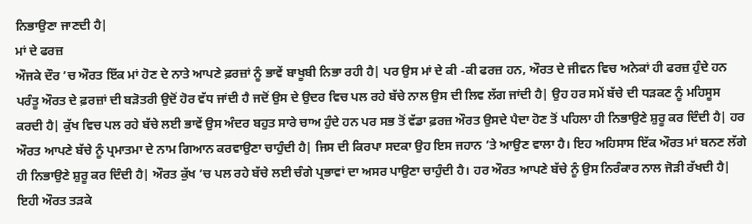ਨਿਭਾਉਣਾ ਜਾਣਦੀ ਹੈ|
ਮਾਂ ਦੇ ਫਰਜ਼
ਔਜਕੇ ਦੌਰ ’ਚ ਔਰਤ ਇੱਕ ਮਾਂ ਹੋਣ ਦੇ ਨਾਤੇ ਆਪਣੇ ਫ਼ਰਜ਼ਾਂ ਨੂੰ ਭਾਵੇਂ ਬਾਖੂਬੀ ਨਿਭਾ ਰਹੀ ਹੈ| ਪਰ ਉਸ ਮਾਂ ਦੇ ਕੀ -ਕੀ ਫਰਜ਼ ਹਨ, ਔਰਤ ਦੇ ਜੀਵਨ ਵਿਚ ਅਨੇਕਾਂ ਹੀ ਫਰਜ਼ ਹੁੰਦੇ ਹਨ ਪਰੰਤੂ ਔਰਤ ਦੇ ਫ਼ਰਜ਼ਾਂ ਦੀ ਬੜੋਤਰੀ ਉਦੋਂ ਹੋਰ ਵੱਧ ਜਾਂਦੀ ਹੈ ਜਦੋਂ ਉਸ ਦੇ ਉਦਰ ਵਿਚ ਪਲ ਰਹੇ ਬੱਚੇ ਨਾਲ ਉਸ ਦੀ ਲਿਵ ਲੱਗ ਜਾਂਦੀ ਹੈ| ਉਹ ਹਰ ਸਮੇਂ ਬੱਚੇ ਦੀ ਧੜਕਣ ਨੂੰ ਮਹਿਸੂਸ ਕਰਦੀ ਹੈ| ਕੁੱਖ ਵਿਚ ਪਲ ਰਹੇ ਬੱਚੇ ਲਈ ਭਾਵੇਂ ਉਸ ਅੰਦਰ ਬਹੁਤ ਸਾਰੇ ਚਾਅ ਹੁੰਦੇ ਹਨ ਪਰ ਸਭ ਤੋਂ ਵੱਡਾ ਫ਼ਰਜ਼ ਔਰਤ ਉਸਦੇ ਪੈਦਾ ਹੋਣ ਤੋਂ ਪਹਿਲਾ ਹੀ ਨਿਭਾਉਣੇ ਸ਼ੁਰੂ ਕਰ ਦਿੰਦੀ ਹੈ| ਹਰ ਔਰਤ ਆਪਣੇ ਬੱਚੇ ਨੂੰ ਪ੍ਰਮਾਤਮਾ ਦੇ ਨਾਮ ਗਿਆਨ ਕਰਵਾਉਣਾ ਚਾਹੁੰਦੀ ਹੈ| ਜਿਸ ਦੀ ਕਿਰਪਾ ਸਦਕਾ ਉਹ ਇਸ ਜਹਾਨ ’ਤੇ ਆਉਣ ਵਾਲਾ ਹੈ। ਇਹ ਅਹਿਸਾਸ ਇੱਕ ਔਰਤ ਮਾਂ ਬਨਣ ਲੱਗੇ ਹੀ ਨਿਭਾਉਣੇ ਸ਼ੁਰੂ ਕਰ ਦਿੰਦੀ ਹੈ| ਔਰਤ ਕੁੱਖ ’ਚ ਪਲ ਰਹੇ ਬੱਚੇ ਲਈ ਚੰਗੇ ਪ੍ਰਭਾਵਾਂ ਦਾ ਅਸਰ ਪਾਉਣਾ ਚਾਹੁੰਦੀ ਹੈ। ਹਰ ਔਰਤ ਆਪਣੇ ਬੱਚੇ ਨੂੰ ਉਸ ਨਿਰੰਕਾਰ ਨਾਲ ਜੋੜੀ ਰੱਖਦੀ ਹੈ| ਇਹੀ ਔਰਤ ਤੜਕੇ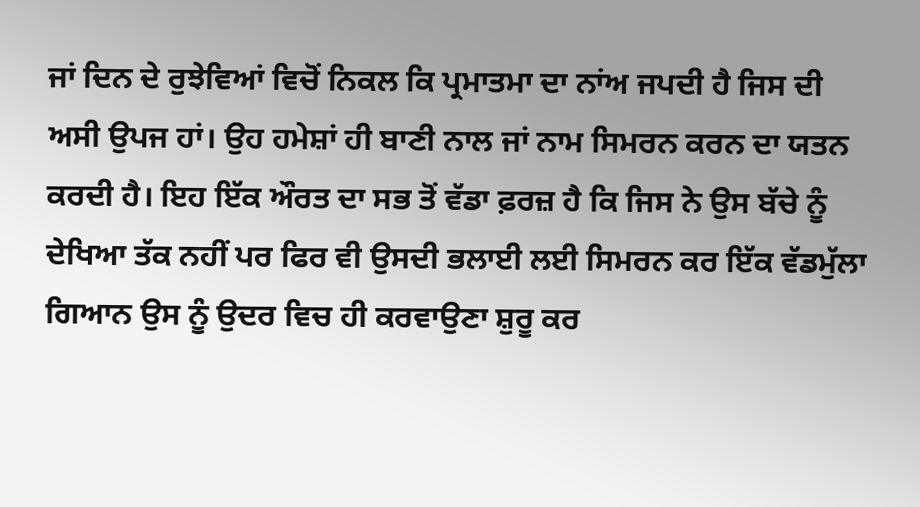ਜਾਂ ਦਿਨ ਦੇ ਰੁਝੇਵਿਆਂ ਵਿਚੋਂ ਨਿਕਲ ਕਿ ਪ੍ਰਮਾਤਮਾ ਦਾ ਨਾਂਅ ਜਪਦੀ ਹੈ ਜਿਸ ਦੀ ਅਸੀ ਉਪਜ ਹਾਂ। ਉਹ ਹਮੇਸ਼ਾਂ ਹੀ ਬਾਣੀ ਨਾਲ ਜਾਂ ਨਾਮ ਸਿਮਰਨ ਕਰਨ ਦਾ ਯਤਨ ਕਰਦੀ ਹੈ। ਇਹ ਇੱਕ ਔਰਤ ਦਾ ਸਭ ਤੋਂ ਵੱਡਾ ਫ਼ਰਜ਼ ਹੈ ਕਿ ਜਿਸ ਨੇ ਉਸ ਬੱਚੇ ਨੂੰ ਦੇਖਿਆ ਤੱਕ ਨਹੀਂ ਪਰ ਫਿਰ ਵੀ ਉਸਦੀ ਭਲਾਈ ਲਈ ਸਿਮਰਨ ਕਰ ਇੱਕ ਵੱਡਮੁੱਲਾ ਗਿਆਨ ਉਸ ਨੂੰ ਉਦਰ ਵਿਚ ਹੀ ਕਰਵਾਉਣਾ ਸ਼ੁਰੂ ਕਰ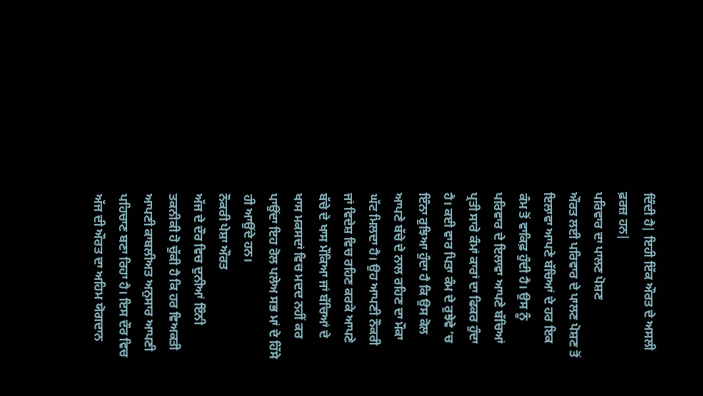ਦਿੰਦੀ ਹੈ| ਇਹੀ ਇੱਕ ਔਰਤ ਦੇ ਅਸਲੀ ਫ਼ਰਜ਼ ਹਨ|
ਪਰਿਵਾਰ ਦਾ ਪਾਲਣ ਪੋਸ਼ਣ
ਔਰਤ ਲਈ ਪਰਿਵਾਰ ਦੇ ਪਾਲਣ ਪੋਸ਼ਣ ਤੋਂ ਇਲਾਵਾ ਆਪਣੇ ਬੱਚਿਆਂ ਦੇ ਹਰ ਇਕ ਕੰਮ ਤੋਂ ਵਾਕਿਫ਼ ਹੁੰਦੀ ਹੈ। ਉਸ ਨੂੰ ਪਰਿਵਾਰ ਦੇ ਇਲਾਵਾ ਆਪਣੇ ਬੱਚਿਆਂ ਪ੍ਰਤੀ ਸਾਰੇ ਕੰਮਾਂ ਕਾਰਾਂ ਦਾ ਫਿਕਰ ਹੁੰਦਾ ਹੈ। ਕਈ ਵਾਰ ਪਿਤਾ ਕੰਮ ਦੇ ਰੁਝੇਵੇ ’ਚ ਇੰਨਾ ਰੁਝਿਆ ਹੁੰਦਾ ਹੈ ਕਿ ਉਸ ਕੋਲ ਆਪਣੇ ਬੱਚੇ ਦੇ ਨਾਲ ਰਹਿਣ ਦਾ ਮੌਕਾ ਘੱਟ ਮਿਲਦਾ ਹੈ। ਉਹ ਆਪਣੀ ਨੌਕਰੀ ਜਾਂ ਵਿਦੇਸ਼ ਵਿਚ ਰਹਿਣ ਕਰਕੇ ਆਪਣੇ ਬੱਚੇ ਦੇ ਖਾਸ ਮੌਕਿਆ ਜਾਂ ਬੱਚਿਆਂ ਦੇ ਖਾਸ ਮਕਸਦਾਂ ਵਿਚ ਮਦਦ ਨਹੀਂ ਕਰ ਪਾਉਂਦਾ ਇਹ ਰੋਲ ਪਲੇਅ ਸਭ ਮਾਂ ਦੇ ਹਿੱਸੇ ਹੀ ਆਉਂਦੇ ਹਨ।
ਨੌਕਰੀ ਪੇਸ਼ਾ ਔਰਤ
ਅੱਜ ਦੇ ਦੌਰ ਵਿਚ ਦੁਨੀਆਂ ਇੰਨੀ ਤਕਨੀਕੀ ਹੋ ਚੁੱਕੀ ਹੈ ਕਿ ਹਰ ਵਿਅਕਤੀ ਆਪਣੀ ਕਾਬਲੀਅਤ ਅਨੁਸਾਰ ਆਪਣੀ ਪਹਿਚਾਣ ਬਣਾ ਰਿਹਾ ਹੈ। ਇਸ ਦੌਰ ਵਿਚ ਅੱਜ ਦੀ ਔਰਤ ਦਾ ਅਹਿਮ ਯੋਗਦਾਨ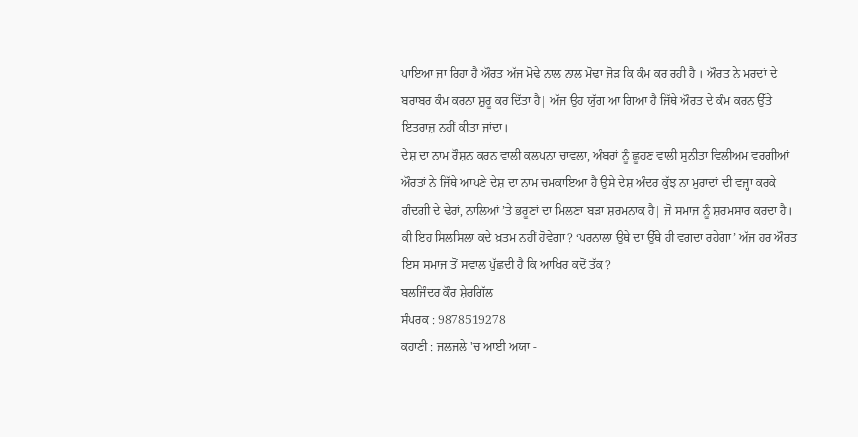ਪਾਇਆ ਜਾ ਰਿਹਾ ਹੈ ਔਰਤ ਅੱਜ ਮੋਢੇ ਨਾਲ ਨਾਲ ਮੋਢਾ ਜੋੜ ਕਿ ਕੰਮ ਕਰ ਰਹੀ ਹੈ । ਔਰਤ ਨੇ ਮਰਦਾਂ ਦੇ ਬਰਾਬਰ ਕੰਮ ਕਰਨਾ ਸ਼ੁਰੂ ਕਰ ਦਿੱਤਾ ਹੈ| ਅੱਜ ਉਹ ਯੁੱਗ ਆ ਗਿਆ ਹੈ ਜਿੱਥੇ ਔਰਤ ਦੇ ਕੰਮ ਕਰਨ ਉੱਤੇ ਇਤਰਾਜ਼ ਨਹੀਂ ਕੀਤਾ ਜਾਂਦਾ।
ਦੇਸ਼ ਦਾ ਨਾਮ ਰੌਸ਼ਨ ਕਰਨ ਵਾਲੀ ਕਲਪਨਾ ਚਾਵਲਾ, ਅੰਬਰਾਂ ਨੂੰ ਛੂਹਣ ਵਾਲੀ ਸੁਨੀਤਾ ਵਿਲੀਅਮ ਵਰਗੀਆਂ ਔਰਤਾਂ ਨੇ ਜਿੱਥੇ ਆਪਣੇ ਦੇਸ਼ ਦਾ ਨਾਮ ਚਮਕਾਇਆ ਹੈ ਉਸੇ ਦੇਸ਼ ਅੰਦਰ ਕੁੱਝ ਨਾ ਮੁਰਾਦਾਂ ਦੀ ਵਜ੍ਹਾ ਕਰਕੇ ਗੰਦਗੀ ਦੇ ਢੇਰਾਂ, ਨਾਲਿਆਂ ’ਤੇ ਭਰੂਣਾਂ ਦਾ ਮਿਲਣਾ ਬੜਾ ਸ਼ਰਮਨਾਕ ਹੈ| ਜੋ ਸਮਾਜ ਨੂੰ ਸ਼ਰਮਸਾਰ ਕਰਦਾ ਹੈ। ਕੀ ਇਹ ਸਿਲਸਿਲਾ ਕਦੇ ਖ਼ਤਮ ਨਹੀਂ ਹੋਵੇਗਾ? ‘ਪਰਨਾਲਾ ਉਥੇ ਦਾ ਉੱਥੇ ਹੀ ਵਗਦਾ ਰਹੇਗਾ’ ਅੱਜ ਹਰ ਔਰਤ ਇਸ ਸਮਾਜ ਤੋਂ ਸਵਾਲ ਪੁੱਛਦੀ ਹੈ ਕਿ ਆਖਿਰ ਕਦੋਂ ਤੱਕ?
ਬਲਜਿੰਦਰ ਕੌਰ ਸ਼ੇਰਗਿੱਲ
ਸੰਪਰਕ : 9878519278
ਕਹਾਣੀ : ਜਲਜਲੇ 'ਚ ਆਈ ਅਯਾ -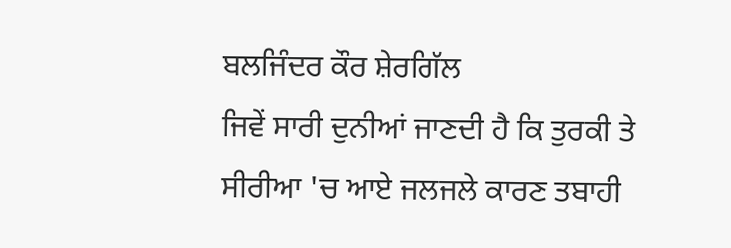ਬਲਜਿੰਦਰ ਕੌਰ ਸ਼ੇਰਗਿੱਲ
ਜਿਵੇਂ ਸਾਰੀ ਦੁਨੀਆਂ ਜਾਣਦੀ ਹੈ ਕਿ ਤੁਰਕੀ ਤੇ ਸੀਰੀਆ 'ਚ ਆਏ ਜਲਜਲੇ ਕਾਰਣ ਤਬਾਹੀ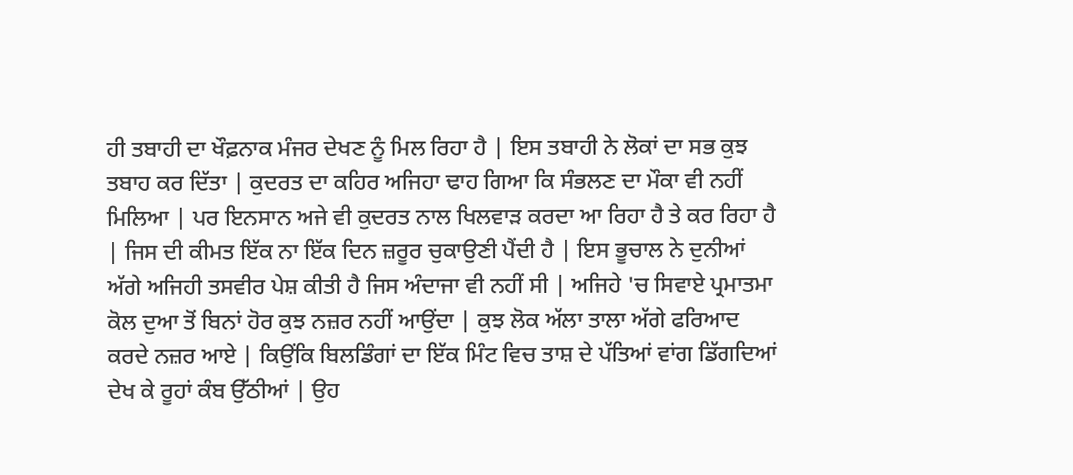ਹੀ ਤਬਾਹੀ ਦਾ ਖੌਫ਼ਨਾਕ ਮੰਜਰ ਦੇਖਣ ਨੂੰ ਮਿਲ ਰਿਹਾ ਹੈ | ਇਸ ਤਬਾਹੀ ਨੇ ਲੋਕਾਂ ਦਾ ਸਭ ਕੁਝ ਤਬਾਹ ਕਰ ਦਿੱਤਾ | ਕੁਦਰਤ ਦਾ ਕਹਿਰ ਅਜਿਹਾ ਢਾਹ ਗਿਆ ਕਿ ਸੰਭਲਣ ਦਾ ਮੌਕਾ ਵੀ ਨਹੀਂ ਮਿਲਿਆ | ਪਰ ਇਨਸਾਨ ਅਜੇ ਵੀ ਕੁਦਰਤ ਨਾਲ ਖਿਲਵਾੜ ਕਰਦਾ ਆ ਰਿਹਾ ਹੈ ਤੇ ਕਰ ਰਿਹਾ ਹੈ | ਜਿਸ ਦੀ ਕੀਮਤ ਇੱਕ ਨਾ ਇੱਕ ਦਿਨ ਜ਼ਰੂਰ ਚੁਕਾਉਣੀ ਪੈਂਦੀ ਹੈ | ਇਸ ਭੂਚਾਲ ਨੇ ਦੁਨੀਆਂ ਅੱਗੇ ਅਜਿਹੀ ਤਸਵੀਰ ਪੇਸ਼ ਕੀਤੀ ਹੈ ਜਿਸ ਅੰਦਾਜਾ ਵੀ ਨਹੀਂ ਸੀ | ਅਜਿਹੇ 'ਚ ਸਿਵਾਏ ਪ੍ਰਮਾਤਮਾ ਕੋਲ ਦੁਆ ਤੋਂ ਬਿਨਾਂ ਹੋਰ ਕੁਝ ਨਜ਼ਰ ਨਹੀਂ ਆਉਂਦਾ | ਕੁਝ ਲੋਕ ਅੱਲਾ ਤਾਲਾ ਅੱਗੇ ਫਰਿਆਦ ਕਰਦੇ ਨਜ਼ਰ ਆਏ | ਕਿਉਂਕਿ ਬਿਲਡਿੰਗਾਂ ਦਾ ਇੱਕ ਮਿੰਟ ਵਿਚ ਤਾਸ਼ ਦੇ ਪੱਤਿਆਂ ਵਾਂਗ ਡਿੱਗਦਿਆਂ ਦੇਖ ਕੇ ਰੂਹਾਂ ਕੰਬ ਉੱਠੀਆਂ | ਉਹ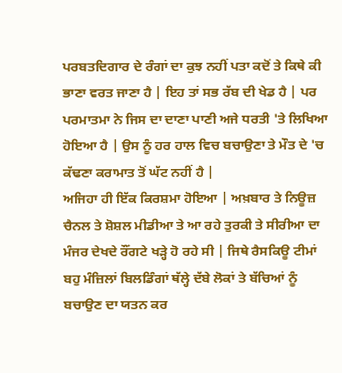ਪਰਬਤਦਿਗਾਰ ਦੇ ਰੰਗਾਂ ਦਾ ਕੁਝ ਨਹੀਂ ਪਤਾ ਕਦੋਂ ਤੇ ਕਿਥੇ ਕੀ ਭਾਣਾ ਵਰਤ ਜਾਣਾ ਹੈ | ਇਹ ਤਾਂ ਸਭ ਰੱਬ ਦੀ ਖੇਡ ਹੈ | ਪਰ ਪਰਮਾਤਮਾ ਨੇ ਜਿਸ ਦਾ ਦਾਣਾ ਪਾਣੀ ਅਜੇ ਧਰਤੀ 'ਤੇ ਲਿਖਿਆ ਹੋਇਆ ਹੈ | ਉਸ ਨੂੰ ਹਰ ਹਾਲ ਵਿਚ ਬਚਾਉਣਾ ਤੇ ਮੌਤ ਦੇ 'ਚ ਕੱਢਣਾ ਕਰਾਮਾਤ ਤੋਂ ਘੱਟ ਨਹੀਂ ਹੈ |
ਅਜਿਹਾ ਹੀ ਇੱਕ ਕਿਰਸ਼ਮਾ ਹੋਇਆ | ਅਖ਼ਬਾਰ ਤੇ ਨਿਊਜ਼ ਚੈਨਲ ਤੇ ਸ਼ੋਸ਼ਲ ਮੀਡੀਆ ਤੇ ਆ ਰਹੇ ਤੁਰਕੀ ਤੇ ਸੀਰੀਆ ਦਾ ਮੰਜਰ ਦੇਖਦੇ ਰੌਂਗਟੇ ਖੜ੍ਹੇ ਹੋ ਰਹੇ ਸੀ | ਜਿਥੇ ਰੈਸਕਿਊ ਟੀਮਾਂ ਬਹੁ ਮੰਜ਼ਿਲਾਂ ਬਿਲਡਿੰਗਾਂ ਥੱਲ੍ਹੇ ਦੱਬੇ ਲੋਕਾਂ ਤੇ ਬੱਚਿਆਂ ਨੂੰ ਬਚਾਉਣ ਦਾ ਯਤਨ ਕਰ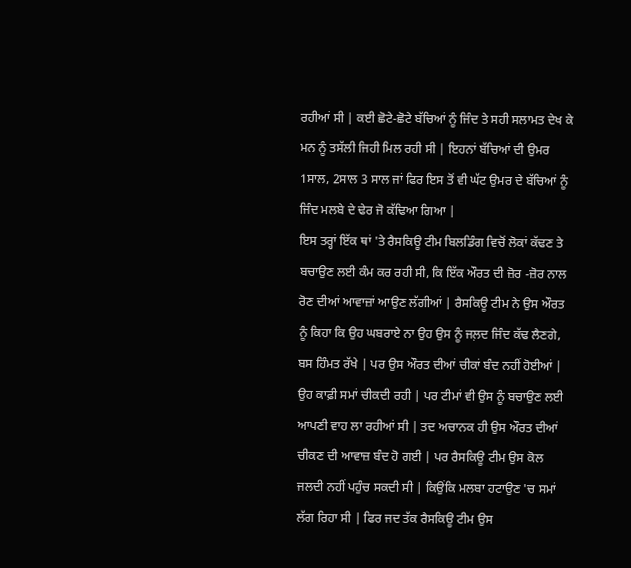ਰਹੀਆਂ ਸੀ | ਕਈ ਛੋਟੇ-ਛੋਟੇ ਬੱਚਿਆਂ ਨੂੰ ਜਿੰਦ ਤੇ ਸਹੀ ਸਲਾਮਤ ਦੇਖ ਕੇ ਮਨ ਨੂੰ ਤਸੱਲੀ ਜਿਹੀ ਮਿਲ ਰਹੀ ਸੀ | ਇਹਨਾਂ ਬੱਚਿਆਂ ਦੀ ਉਮਰ 1ਸਾਲ, 2ਸਾਲ 3 ਸਾਲ ਜਾਂ ਫਿਰ ਇਸ ਤੋਂ ਵੀ ਘੱਟ ਉਮਰ ਦੇ ਬੱਚਿਆਂ ਨੂੰ ਜਿੰਦ ਮਲਬੇ ਦੇ ਢੇਰ ਜੋ ਕੱਢਿਆ ਗਿਆ |
ਇਸ ਤਰ੍ਹਾਂ ਇੱਕ ਥਾਂ 'ਤੇ ਰੈਸਕਿਊ ਟੀਮ ਬਿਲਡਿੰਗ ਵਿਚੋਂ ਲੋਕਾਂ ਕੱਢਣ ਤੇ ਬਚਾਉਣ ਲਈ ਕੰਮ ਕਰ ਰਹੀ ਸੀ, ਕਿ ਇੱਕ ਔਰਤ ਦੀ ਜ਼ੋਰ -ਜ਼ੋਰ ਨਾਲ ਰੋਣ ਦੀਆਂ ਆਵਾਜ਼ਾਂ ਆਉਣ ਲੱਗੀਆਂ | ਰੈਸਕਿਊ ਟੀਮ ਨੇ ਉਸ ਔਰਤ ਨੂੰ ਕਿਹਾ ਕਿ ਉਹ ਘਬਰਾਏ ਨਾ ਉਹ ਉਸ ਨੂੰ ਜਲ਼ਦ ਜਿੰਦ ਕੱਢ ਲੈਣਗੇ, ਬਸ ਹਿੰਮਤ ਰੱਖੇ | ਪਰ ਉਸ ਔਰਤ ਦੀਆਂ ਚੀਕਾਂ ਬੰਦ ਨਹੀਂ ਹੋਈਆਂ | ਉਹ ਕਾਫ਼ੀ ਸਮਾਂ ਚੀਕਦੀ ਰਹੀ | ਪਰ ਟੀਮਾਂ ਵੀ ਉਸ ਨੂੰ ਬਚਾਉਣ ਲਈ ਆਪਣੀ ਵਾਹ ਲਾ ਰਹੀਆਂ ਸੀ | ਤਦ ਅਚਾਨਕ ਹੀ ਉਸ ਔਰਤ ਦੀਆਂ ਚੀਕਣ ਦੀ ਆਵਾਜ਼ ਬੰਦ ਹੋ ਗਈ | ਪਰ ਰੈਸਕਿਊ ਟੀਮ ਉਸ ਕੋਲ ਜਲਦੀ ਨਹੀਂ ਪਹੁੰਚ ਸਕਦੀ ਸੀ | ਕਿਉਂਕਿ ਮਲਬਾ ਹਟਾਉਣ 'ਚ ਸਮਾਂ ਲੱਗ ਰਿਹਾ ਸੀ | ਫਿਰ ਜਦ ਤੱਕ ਰੈਸਕਿਊ ਟੀਮ ਉਸ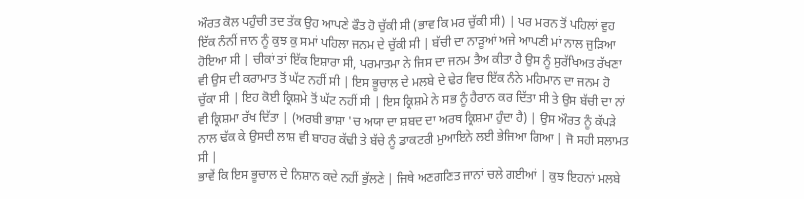ਔਰਤ ਕੋਲ ਪਹੁੰਚੀ ਤਦ ਤੱਕ ਉਹ ਆਪਣੇ ਫੌਤ ਹੋ ਚੁੱਕੀ ਸੀ (ਭਾਵ ਕਿ ਮਰ ਚੁੱਕੀ ਸੀ) | ਪਰ ਮਰਨ ਤੋਂ ਪਹਿਲਾਂ ਵੁਹ ਇੱਕ ਨੰਨੀਂ ਜਾਨ ਨੂੰ ਕੁਝ ਕੁ ਸਮਾਂ ਪਹਿਲਾ ਜਨਮ ਦੇ ਚੁੱਕੀ ਸੀ | ਬੱਚੀ ਦਾ ਨਾੜੂਆਂ ਅਜੇ ਆਪਣੀ ਮਾਂ ਨਾਲ ਜੁੜਿਆ ਹੋਇਆ ਸੀ | ਚੀਕਾਂ ਤਾਂ ਇੱਕ ਇਸ਼ਾਰਾ ਸੀ, ਪਰਮਾਤਮਾ ਨੇ ਜਿਸ ਦਾ ਜਨਮ ਤੈਅ ਕੀਤਾ ਹੈ ਉਸ ਨੂੰ ਸੁਰੱਖਿਅਤ ਰੱਖਣਾ ਵੀ ਉਸ ਦੀ ਕਰਾਮਾਤ ਤੋਂ ਘੱਟ ਨਹੀਂ ਸੀ | ਇਸ ਭੂਚਾਲ ਦੇ ਮਲਬੇ ਦੇ ਢੇਰ ਵਿਚ ਇੱਕ ਨੰਨੇ ਮਹਿਮਾਨ ਦਾ ਜਨਮ ਹੋ ਚੁੱਕਾ ਸੀ | ਇਹ ਕੋਈ ਕ੍ਰਿਸ਼ਮੇ ਤੋਂ ਘੱਟ ਨਹੀਂ ਸੀ | ਇਸ ਕ੍ਰਿਸ਼ਮੇ ਨੇ ਸਭ ਨੂੰ ਹੈਰਾਨ ਕਰ ਦਿੱਤਾ ਸੀ ਤੇ ਉਸ ਬੱਚੀ ਦਾ ਨਾਂ ਵੀ ਕ੍ਰਿਸ਼ਮਾ ਰੱਖ ਦਿੱਤਾ | (ਅਰਬੀ ਭਾਸ਼ਾ 'ਚ ਅਯਾ ਦਾ ਸ਼ਬਦ ਦਾ ਅਰਥ ਕ੍ਰਿਸ਼ਮਾ ਹੁੰਦਾ ਹੈ) | ਉਸ ਔਰਤ ਨੂੰ ਕੱਪੜੇ ਨਾਲ ਢੱਕ ਕੇ ਉਸਦੀ ਲਾਸ਼ ਵੀ ਬਾਹਰ ਕੱਢੀ ਤੇ ਬੱਚੇ ਨੂੰ ਡਾਕਟਰੀ ਮੁਆਇਨੇ ਲਈ ਭੇਜਿਆ ਗਿਆ | ਜੋ ਸਹੀ ਸਲਾਮਤ ਸੀ |
ਭਾਵੇਂ ਕਿ ਇਸ ਭੂਚਾਲ ਦੇ ਨਿਸ਼ਾਨ ਕਦੇ ਨਹੀਂ ਭੁੱਲਣੇ | ਜਿਥੇ ਅਣਗਣਿਤ ਜਾਨਾਂ ਚਲੇ ਗਈਆਂ | ਕੁਝ ਇਹਨਾਂ ਮਲਬੇ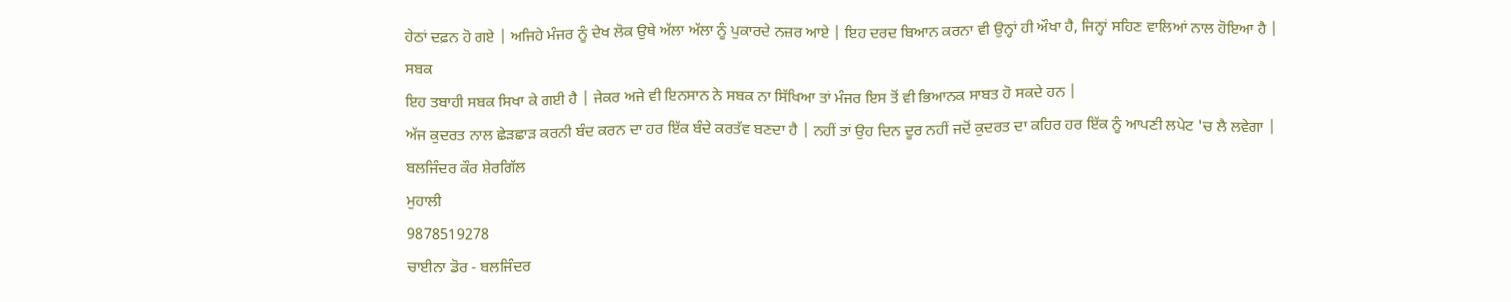ਹੇਠਾਂ ਦਫ਼ਨ ਹੋ ਗਏ | ਅਜਿਹੇ ਮੰਜਰ ਨੂੰ ਦੇਖ ਲੋਕ ਉਥੇ ਅੱਲਾ ਅੱਲਾ ਨੂੰ ਪੁਕਾਰਦੇ ਨਜ਼ਰ ਆਏ | ਇਹ ਦਰਦ ਬਿਆਨ ਕਰਨਾ ਵੀ ਉਨ੍ਹਾਂ ਹੀ ਔਖਾ ਹੈ, ਜਿਨ੍ਹਾਂ ਸਹਿਣ ਵਾਲਿਆਂ ਨਾਲ ਹੋਇਆ ਹੈ |
ਸਬਕ
ਇਹ ਤਬਾਹੀ ਸਬਕ ਸਿਖਾ ਕੇ ਗਈ ਹੈ | ਜੇਕਰ ਅਜੇ ਵੀ ਇਨਸਾਨ ਨੇ ਸਬਕ ਨਾ ਸਿੱਖਿਆ ਤਾਂ ਮੰਜਰ ਇਸ ਤੋਂ ਵੀ ਭਿਆਨਕ ਸਾਬਤ ਹੋ ਸਕਦੇ ਹਨ |
ਅੱਜ ਕੁਦਰਤ ਨਾਲ ਛੇੜਛਾੜ ਕਰਨੀ ਬੰਦ ਕਰਨ ਦਾ ਹਰ ਇੱਕ ਬੰਦੇ ਕਰਤੱਵ ਬਣਦਾ ਹੈ | ਨਹੀਂ ਤਾਂ ਉਹ ਦਿਨ ਦੂਰ ਨਹੀਂ ਜਦੋਂ ਕੁਦਰਤ ਦਾ ਕਹਿਰ ਹਰ ਇੱਕ ਨੂੰ ਆਪਣੀ ਲਪੇਟ 'ਚ ਲੈ ਲਵੇਗਾ |
ਬਲਜਿੰਦਰ ਕੌਰ ਸ਼ੇਰਗਿੱਲ
ਮੁਹਾਲੀ
9878519278
ਚਾਈਨਾ ਡੋਰ - ਬਲਜਿੰਦਰ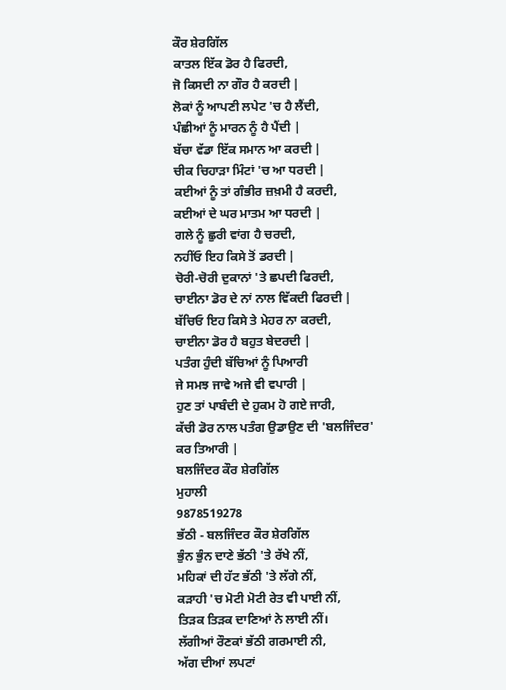ਕੌਰ ਸ਼ੇਰਗਿੱਲ
ਕਾਤਲ ਇੱਕ ਡੋਰ ਹੈ ਫਿਰਦੀ,
ਜੋ ਕਿਸਦੀ ਨਾ ਗੌਰ ਹੈ ਕਰਦੀ |
ਲੋਕਾਂ ਨੂੰ ਆਪਣੀ ਲਪੇਟ 'ਚ ਹੈ ਲੈਂਦੀ,
ਪੰਛੀਆਂ ਨੂੰ ਮਾਰਨ ਨੂੰ ਹੈ ਪੈਂਦੀ |
ਬੱਚਾ ਵੱਡਾ ਇੱਕ ਸਮਾਨ ਆ ਕਰਦੀ |
ਚੀਕ ਚਿਹਾੜਾ ਮਿੰਟਾਂ 'ਚ ਆ ਧਰਦੀ |
ਕਈਆਂ ਨੂੰ ਤਾਂ ਗੰਭੀਰ ਜ਼ਖ਼ਮੀ ਹੈ ਕਰਦੀ,
ਕਈਆਂ ਦੇ ਘਰ ਮਾਤਮ ਆ ਧਰਦੀ |
ਗਲੇ ਨੂੰ ਛੁਰੀ ਵਾਂਗ ਹੈ ਚਰਦੀ,
ਨਹੀਂਓ ਇਹ ਕਿਸੇ ਤੋਂ ਡਰਦੀ |
ਚੋਰੀ-ਚੋਰੀ ਦੁਕਾਨਾਂ 'ਤੇ ਛਪਦੀ ਫਿਰਦੀ,
ਚਾਈਨਾ ਡੋਰ ਦੇ ਨਾਂ ਨਾਲ ਵਿੱਕਦੀ ਫਿਰਦੀ |
ਬੱਚਿਓ ਇਹ ਕਿਸੇ ਤੇ ਮੇਹਰ ਨਾ ਕਰਦੀ,
ਚਾਈਨਾ ਡੋਰ ਹੈ ਬਹੁਤ ਬੇਦਰਦੀ |
ਪਤੰਗ ਹੁੰਦੀ ਬੱਚਿਆਂ ਨੂੰ ਪਿਆਰੀ
ਜੇ ਸਮਝ ਜਾਵੇ ਅਜੇ ਵੀ ਵਪਾਰੀ |
ਹੁਣ ਤਾਂ ਪਾਬੰਦੀ ਦੇ ਹੁਕਮ ਹੋ ਗਏ ਜਾਰੀ,
ਕੱਚੀ ਡੋਰ ਨਾਲ ਪਤੰਗ ਉਡਾਉਣ ਦੀ 'ਬਲਜਿੰਦਰ' ਕਰ ਤਿਆਰੀ |
ਬਲਜਿੰਦਰ ਕੌਰ ਸ਼ੇਰਗਿੱਲ
ਮੁਹਾਲੀ
9878519278
ਭੱਠੀ - ਬਲਜਿੰਦਰ ਕੌਰ ਸ਼ੇਰਗਿੱਲ
ਭੁੰਨ ਭੁੰਨ ਦਾਣੇ ਭੱਠੀ 'ਤੇ ਰੱਖੇ ਨੀਂ,
ਮਹਿਕਾਂ ਦੀ ਹੱਟ ਭੱਠੀ 'ਤੇ ਲੱਗੇ ਨੀਂ,
ਕੜਾਹੀ 'ਚ ਮੋਟੀ ਮੋਟੀ ਰੇਤ ਵੀ ਪਾਈ ਨੀਂ,
ਤਿੜਕ ਤਿੜਕ ਦਾਣਿਆਂ ਨੇ ਲਾਈ ਨੀਂ।
ਲੱਗੀਆਂ ਰੌਣਕਾਂ ਭੱਠੀ ਗਰਮਾਈ ਨੀ,
ਅੱਗ ਦੀਆਂ ਲਪਟਾਂ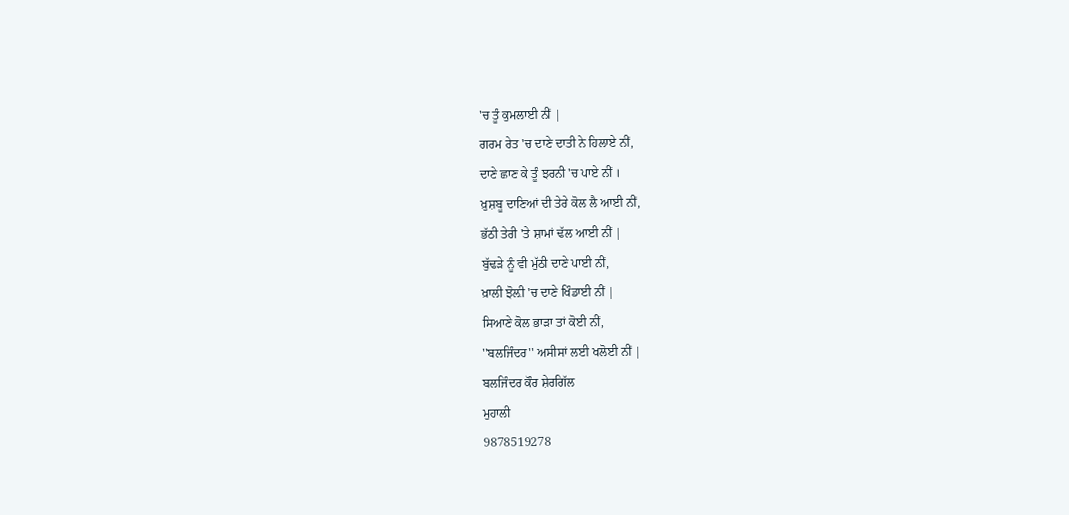'ਚ ਤੂੰ ਕੁਮਲਾਈ ਨੀਂ |
ਗਰਮ ਰੇਤ 'ਚ ਦਾਣੇ ਦਾਤੀ ਨੇ ਹਿਲਾਏ ਨੀਂ,
ਦਾਣੇ ਛਾਣ ਕੇ ਤੂੰ ਝਰਨੀ 'ਚ ਪਾਏ ਨੀਂ ।
ਖ਼ੁਸ਼ਬੂ ਦਾਣਿਆਂ ਦੀ ਤੇਰੇ ਕੋਲ ਲੈ ਆਈ ਨੀਂ,
ਭੱਠੀ ਤੇਰੀ 'ਤੇ ਸ਼ਾਮਾਂ ਢੱਲ ਆਈ ਨੀਂ |
ਬੁੱਢੜੇ ਨੂੰ ਵੀ ਮੁੱਠੀ ਦਾਣੇ ਪਾਈ ਨੀਂ,
ਖ਼ਾਲੀ ਝੋਲ਼ੀ 'ਚ ਦਾਣੇ ਖਿੰਡਾਈ ਨੀਂ |
ਸਿਆਣੇ ਕੋਲ ਭਾੜਾ ਤਾਂ ਕੋਈ ਨੀਂ,
''ਬਲਜਿੰਦਰ'' ਅਸੀਸਾਂ ਲਈ ਖਲੋਈ ਨੀਂ |
ਬਲਜਿੰਦਰ ਕੌਰ ਸ਼ੇਰਗਿੱਲ
ਮੁਹਾਲੀ
9878519278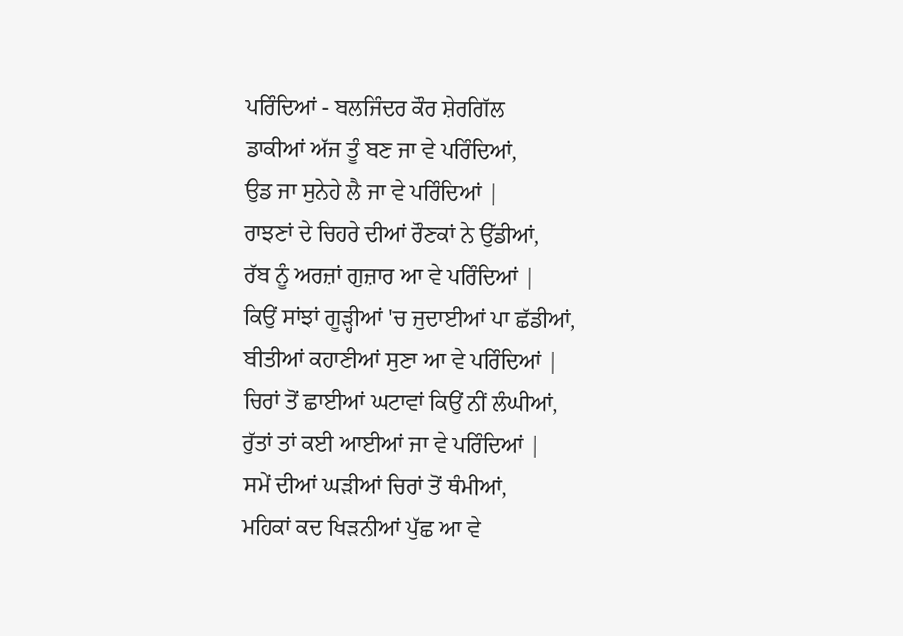ਪਰਿੰਦਿਆਂ - ਬਲਜਿੰਦਰ ਕੌਰ ਸ਼ੇਰਗਿੱਲ
ਡਾਕੀਆਂ ਅੱਜ ਤੂੰ ਬਣ ਜਾ ਵੇ ਪਰਿੰਦਿਆਂ,
ਉਡ ਜਾ ਸੁਨੇਹੇ ਲੈ ਜਾ ਵੇ ਪਰਿੰਦਿਆਂ |
ਰਾਝਣਾਂ ਦੇ ਚਿਹਰੇ ਦੀਆਂ ਰੌਣਕਾਂ ਨੇ ਉੱਡੀਆਂ,
ਰੱਬ ਨੂੰ ਅਰਜ਼ਾਂ ਗੁਜ਼ਾਰ ਆ ਵੇ ਪਰਿੰਦਿਆਂ |
ਕਿਉਂ ਸਾਂਝਾਂ ਗੂੜ੍ਹੀਆਂ 'ਚ ਜੁਦਾਈਆਂ ਪਾ ਛੱਡੀਆਂ,
ਬੀਤੀਆਂ ਕਹਾਣੀਆਂ ਸੁਣਾ ਆ ਵੇ ਪਰਿੰਦਿਆਂ |
ਚਿਰਾਂ ਤੋਂ ਛਾਈਆਂ ਘਟਾਵਾਂ ਕਿਉਂ ਨੀਂ ਲੰਘੀਆਂ,
ਰੁੱਤਾਂ ਤਾਂ ਕਈ ਆਈਆਂ ਜਾ ਵੇ ਪਰਿੰਦਿਆਂ |
ਸਮੇਂ ਦੀਆਂ ਘੜੀਆਂ ਚਿਰਾਂ ਤੋਂ ਥੰਮੀਆਂ,
ਮਹਿਕਾਂ ਕਦ ਖਿੜਨੀਆਂ ਪੁੱਛ ਆ ਵੇ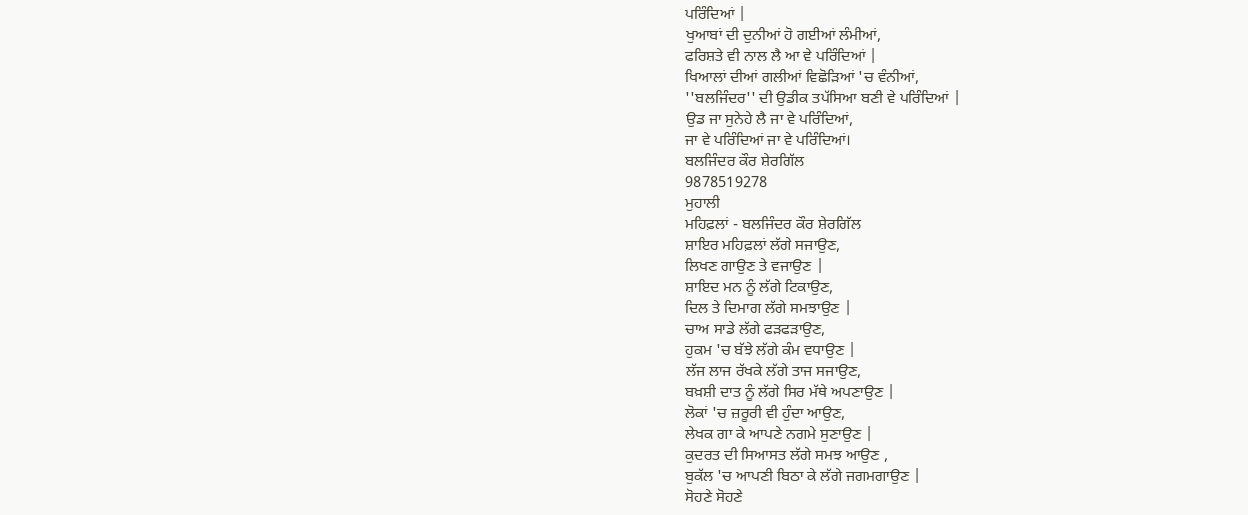ਪਰਿੰਦਿਆਂ |
ਖੁਆਬਾਂ ਦੀ ਦੁਨੀਆਂ ਹੋ ਗਈਆਂ ਲੰਮੀਆਂ,
ਫਰਿਸ਼ਤੇ ਵੀ ਨਾਲ ਲੈ ਆ ਵੇ ਪਰਿੰਦਿਆਂ |
ਖਿਆਲਾਂ ਦੀਆਂ ਗਲੀਆਂ ਵਿਛੋੜਿਆਂ 'ਚ ਵੰਨੀਆਂ,
''ਬਲਜਿੰਦਰ'' ਦੀ ਉਡੀਕ ਤਪੱਸਿਆ ਬਣੀ ਵੇ ਪਰਿੰਦਿਆਂ |
ਉਡ ਜਾ ਸੁਨੇਹੇ ਲੈ ਜਾ ਵੇ ਪਰਿੰਦਿਆਂ,
ਜਾ ਵੇ ਪਰਿੰਦਿਆਂ ਜਾ ਵੇ ਪਰਿੰਦਿਆਂ।
ਬਲਜਿੰਦਰ ਕੌਰ ਸ਼ੇਰਗਿੱਲ
9878519278
ਮੁਹਾਲੀ
ਮਹਿਫ਼ਲਾਂ - ਬਲਜਿੰਦਰ ਕੌਰ ਸ਼ੇਰਗਿੱਲ
ਸ਼ਾਇਰ ਮਹਿਫ਼ਲਾਂ ਲੱਗੇ ਸਜਾਉਣ,
ਲਿਖਣ ਗਾਉਣ ਤੇ ਵਜਾਉਣ |
ਸ਼ਾਇਦ ਮਨ ਨੂੰ ਲੱਗੇ ਟਿਕਾਉਣ,
ਦਿਲ ਤੇ ਦਿਮਾਗ ਲੱਗੇ ਸਮਝਾਉਣ |
ਚਾਅ ਸਾਡੇ ਲੱਗੇ ਫੜਫੜਾਉਣ,
ਹੁਕਮ 'ਚ ਬੱਝੇ ਲੱਗੇ ਕੰਮ ਵਧਾਉਣ |
ਲੱਜ ਲਾਜ ਰੱਖਕੇ ਲੱਗੇ ਤਾਜ ਸਜਾਉਣ,
ਬਖ਼ਸ਼ੀ ਦਾਤ ਨੂੰ ਲੱਗੇ ਸਿਰ ਮੱਥੇ ਅਪਣਾਉਣ |
ਲੋਕਾਂ 'ਚ ਜ਼ਰੂਰੀ ਵੀ ਹੁੰਦਾ ਆਉਣ,
ਲੇਖਕ ਗਾ ਕੇ ਆਪਣੇ ਨਗਮੇ ਸੁਣਾਉਣ |
ਕੁਦਰਤ ਦੀ ਸਿਆਸਤ ਲੱਗੇ ਸਮਝ ਆਉਣ ,
ਬੁਕੱਲ 'ਚ ਆਪਣੀ ਬਿਠਾ ਕੇ ਲੱਗੇ ਜਗਮਗਾਉਣ |
ਸੋਹਣੇ ਸੋਹਣੇ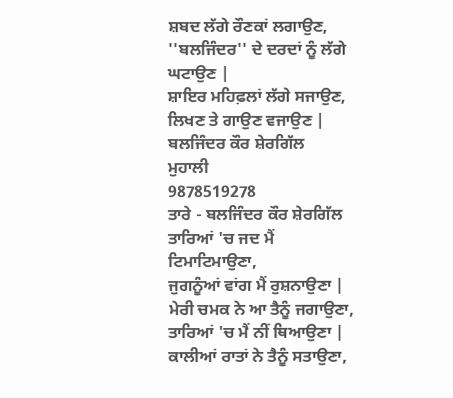ਸ਼ਬਦ ਲੱਗੇ ਰੌਣਕਾਂ ਲਗਾਉਣ,
''ਬਲਜਿੰਦਰ'' ਦੇ ਦਰਦਾਂ ਨੂੰ ਲੱਗੇ ਘਟਾਉਣ |
ਸ਼ਾਇਰ ਮਹਿਫ਼ਲਾਂ ਲੱਗੇ ਸਜਾਉਣ,
ਲਿਖਣ ਤੇ ਗਾਉਣ ਵਜਾਉਣ |
ਬਲਜਿੰਦਰ ਕੌਰ ਸ਼ੇਰਗਿੱਲ
ਮੁਹਾਲੀ
9878519278
ਤਾਰੇ - ਬਲਜਿੰਦਰ ਕੌਰ ਸ਼ੇਰਗਿੱਲ
ਤਾਰਿਆਂ 'ਚ ਜਦ ਮੈਂ ਟਿਮਾਟਿਮਾਉਣਾ,
ਜੁਗਨੂੰਆਂ ਵਾਂਗ ਮੈਂ ਰੁਸ਼ਨਾਉਣਾ |
ਮੇਰੀ ਚਮਕ ਨੇ ਆ ਤੈਨੂੰ ਜਗਾਉਣਾ,
ਤਾਰਿਆਂ 'ਚ ਮੈਂ ਨੀਂ ਥਿਆਉਣਾ |
ਕਾਲੀਆਂ ਰਾਤਾਂ ਨੇ ਤੈਨੂੰ ਸਤਾਉਣਾ,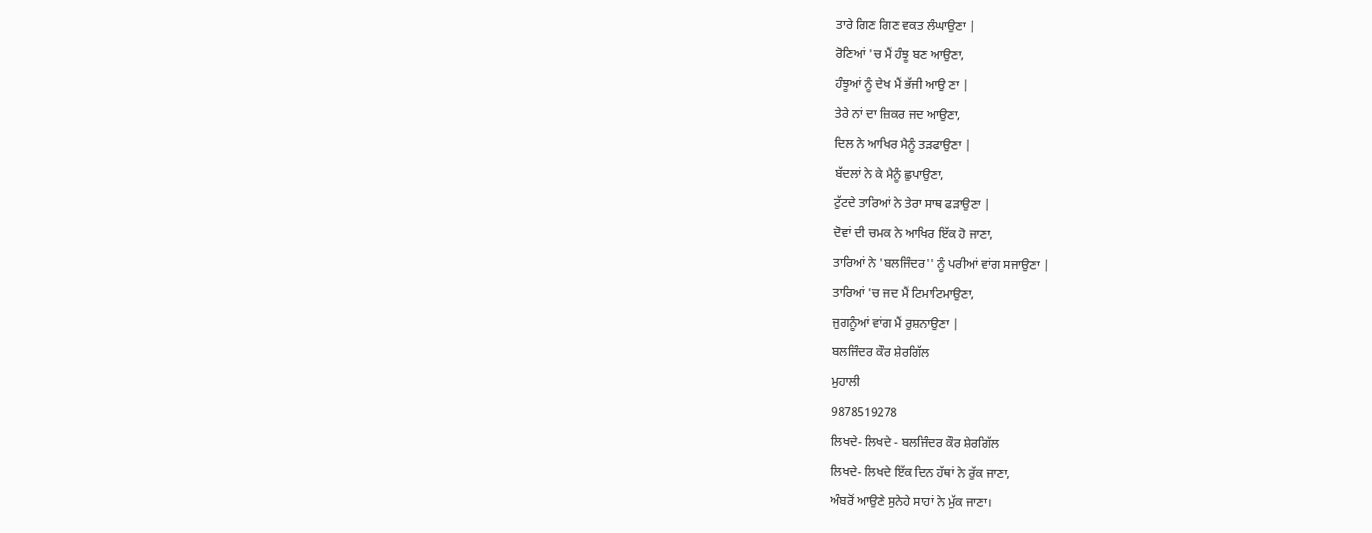ਤਾਰੇ ਗਿਣ ਗਿਣ ਵਕਤ ਲੰਘਾਉਣਾ |
ਰੋਣਿਆਂ 'ਚ ਮੈਂ ਹੰਝੂ ਬਣ ਆਉਣਾ,
ਹੰਝੂਆਂ ਨੂੰ ਦੇਖ ਮੈਂ ਭੱਜੀ ਆਉ ਣਾ |
ਤੇਰੇ ਨਾਂ ਦਾ ਜ਼ਿਕਰ ਜਦ ਆਉਣਾ,
ਦਿਲ ਨੇ ਆਖਿਰ ਮੈਨੂੰ ਤੜਫਾਉਣਾ |
ਬੱਦਲਾਂ ਨੇ ਕੇ ਮੈਨੂੰ ਛੁਪਾਉਣਾ,
ਟੁੱਟਦੇ ਤਾਰਿਆਂ ਨੇ ਤੇਰਾ ਸਾਥ ਫੜਾਉਣਾ |
ਦੋਵਾਂ ਦੀ ਚਮਕ ਨੇ ਆਖਿਰ ਇੱਕ ਹੋ ਜਾਣਾ,
ਤਾਰਿਆਂ ਨੇ 'ਬਲਜਿੰਦਰ'' ਨੂੰ ਪਰੀਆਂ ਵਾਂਗ ਸਜਾਉਣਾ |
ਤਾਰਿਆਂ 'ਚ ਜਦ ਮੈਂ ਟਿਮਾਟਿਮਾਉਣਾ,
ਜੁਗਨੂੰਆਂ ਵਾਂਗ ਮੈਂ ਰੁਸ਼ਨਾਉਣਾ |
ਬਲਜਿੰਦਰ ਕੌਰ ਸ਼ੇਰਗਿੱਲ
ਮੁਹਾਲੀ
9878519278
ਲਿਖਦੇ- ਲਿਖਦੇ - ਬਲਜਿੰਦਰ ਕੌਰ ਸ਼ੇਰਗਿੱਲ
ਲਿਖਦੇ- ਲਿਖਦੇ ਇੱਕ ਦਿਨ ਹੱਥਾਂ ਨੇ ਰੁੱਕ ਜਾਣਾ,
ਅੰਬਰੋਂ ਆਉਣੇ ਸੁਨੇਹੇ ਸਾਹਾਂ ਨੇ ਮੁੱਕ ਜਾਣਾ।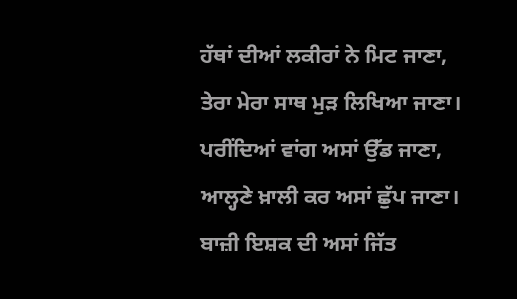ਹੱਥਾਂ ਦੀਆਂ ਲਕੀਰਾਂ ਨੇ ਮਿਟ ਜਾਣਾ,
ਤੇਰਾ ਮੇਰਾ ਸਾਥ ਮੁੜ ਲਿਖਿਆ ਜਾਣਾ।
ਪਰੀਂਦਿਆਂ ਵਾਂਗ ਅਸਾਂ ਉੱਡ ਜਾਣਾ,
ਆਲ੍ਹਣੇ ਖ਼ਾਲੀ ਕਰ ਅਸਾਂ ਛੁੱਪ ਜਾਣਾ।
ਬਾਜ਼ੀ ਇਸ਼ਕ ਦੀ ਅਸਾਂ ਜਿੱਤ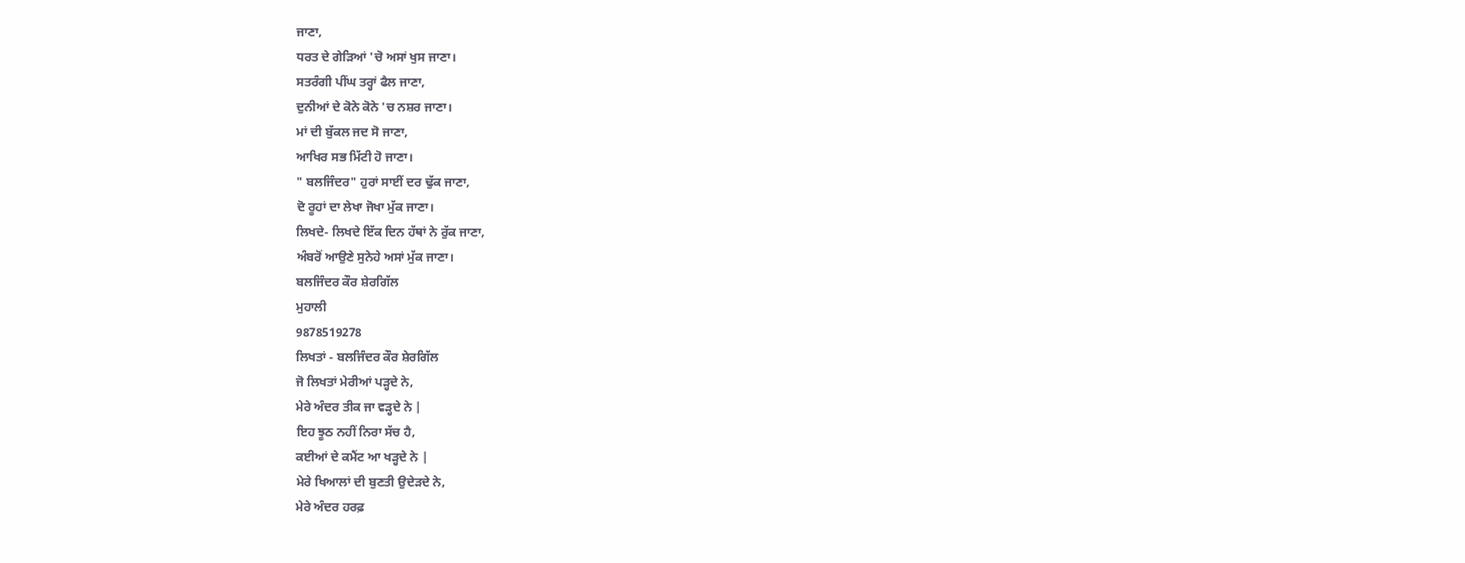ਜਾਣਾ,
ਧਰਤ ਦੇ ਗੇੜਿਆਂ 'ਚੋ ਅਸਾਂ ਖੁਸ ਜਾਣਾ।
ਸਤਰੰਗੀ ਪੀਂਘ ਤਰ੍ਹਾਂ ਫੈਲ ਜਾਣਾ,
ਦੁਨੀਆਂ ਦੇ ਕੋਨੇ ਕੋਨੇ 'ਚ ਨਸ਼ਰ ਜਾਣਾ।
ਮਾਂ ਦੀ ਬੁੱਕਲ ਜਦ ਸੋ ਜਾਣਾ,
ਆਖਿਰ ਸਭ ਮਿੱਟੀ ਹੋ ਜਾਣਾ।
" ਬਲਜਿੰਦਰ" ਹੁਰਾਂ ਸਾਈਂ ਦਰ ਢੁੱਕ ਜਾਣਾ,
ਦੋ ਰੂਹਾਂ ਦਾ ਲੇਖਾ ਜੋਖਾ ਮੁੱਕ ਜਾਣਾ।
ਲਿਖਦੇ- ਲਿਖਦੇ ਇੱਕ ਦਿਨ ਹੱਥਾਂ ਨੇ ਰੁੱਕ ਜਾਣਾ,
ਅੰਬਰੋਂ ਆਉਣੇ ਸੁਨੇਹੇ ਅਸਾਂ ਮੁੱਕ ਜਾਣਾ।
ਬਲਜਿੰਦਰ ਕੌਰ ਸ਼ੇਰਗਿੱਲ
ਮੁਹਾਲੀ
9878519278
ਲਿਖਤਾਂ - ਬਲਜਿੰਦਰ ਕੌਰ ਸ਼ੇਰਗਿੱਲ
ਜੋ ਲਿਖਤਾਂ ਮੇਰੀਆਂ ਪੜ੍ਹਦੇ ਨੇ,
ਮੇਰੇ ਅੰਦਰ ਤੀਕ ਜਾ ਵੜ੍ਹਦੇ ਨੇ |
ਇਹ ਝੂਠ ਨਹੀਂ ਨਿਰਾ ਸੱਚ ਹੈ,
ਕਈਆਂ ਦੇ ਕਮੈਂਟ ਆ ਖੜ੍ਹਦੇ ਨੇ |
ਮੇਰੇ ਖਿਆਲਾਂ ਦੀ ਬੁਣਤੀ ਉਦੇੜਦੇ ਨੇ,
ਮੇਰੇ ਅੰਦਰ ਹਰਫ਼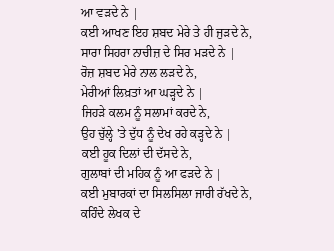ਆ ਵੜਦੇ ਨੇ |
ਕਈ ਆਖਣ ਇਹ ਸ਼ਬਦ ਮੇਰੇ ਤੇ ਹੀ ਜੁੜਦੇ ਨੇ,
ਸਾਰਾ ਸਿਹਰਾ ਨਾਚੀਜ਼ ਦੇ ਸਿਰ ਮੜਦੇ ਨੇ |
ਰੋਜ਼ ਸ਼ਬਦ ਮੇਰੇ ਨਾਲ ਲੜਦੇ ਨੇ,
ਮੇਰੀਆਂ ਲਿਖ਼ਤਾਂ ਆ ਘੜ੍ਹਦੇ ਨੇ |
ਜਿਹੜੇ ਕਲਮ ਨੂੰ ਸਲਾਮਾਂ ਕਰਦੇ ਨੇ,
ਉਹ ਚੁੱਲ੍ਹੇ 'ਤੇ ਦੁੱਧ ਨੂੰ ਦੇਖ ਰਹੇ ਕੜ੍ਹਦੇ ਨੇ |
ਕਈ ਹੂਕ ਦਿਲਾਂ ਦੀ ਦੱਸਦੇ ਨੇ,
ਗੁਲਾਬਾਂ ਦੀ ਮਹਿਕ ਨੂੰ ਆ ਫੜਦੇ ਨੇ |
ਕਈ ਮੁਬਾਰਕਾਂ ਦਾ ਸਿਲਸਿਲਾ ਜਾਰੀ ਰੱਖਦੇ ਨੇ,
ਕਹਿੰਦੇ ਲੇਖਕ ਦੇ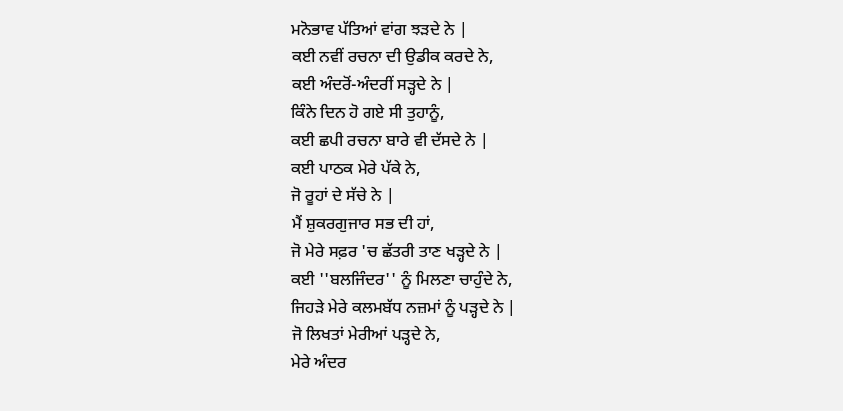ਮਨੋਭਾਵ ਪੱਤਿਆਂ ਵਾਂਗ ਝੜਦੇ ਨੇ |
ਕਈ ਨਵੀਂ ਰਚਨਾ ਦੀ ਉਡੀਕ ਕਰਦੇ ਨੇ,
ਕਈ ਅੰਦਰੋਂ-ਅੰਦਰੀਂ ਸੜ੍ਹਦੇ ਨੇ |
ਕਿੰਨੇ ਦਿਨ ਹੋ ਗਏ ਸੀ ਤੁਹਾਨੂੰ,
ਕਈ ਛਪੀ ਰਚਨਾ ਬਾਰੇ ਵੀ ਦੱਸਦੇ ਨੇ |
ਕਈ ਪਾਠਕ ਮੇਰੇ ਪੱਕੇ ਨੇ,
ਜੋ ਰੂਹਾਂ ਦੇ ਸੱਚੇ ਨੇ |
ਮੈਂ ਸ਼ੁਕਰਗੁਜਾਰ ਸਭ ਦੀ ਹਾਂ,
ਜੋ ਮੇਰੇ ਸਫ਼ਰ 'ਚ ਛੱਤਰੀ ਤਾਣ ਖੜ੍ਹਦੇ ਨੇ |
ਕਈ ''ਬਲਜਿੰਦਰ'' ਨੂੰ ਮਿਲਣਾ ਚਾਹੁੰਦੇ ਨੇ,
ਜਿਹੜੇ ਮੇਰੇ ਕਲਮਬੱਧ ਨਜ਼ਮਾਂ ਨੂੰ ਪੜ੍ਹਦੇ ਨੇ |
ਜੋ ਲਿਖਤਾਂ ਮੇਰੀਆਂ ਪੜ੍ਹਦੇ ਨੇ,
ਮੇਰੇ ਅੰਦਰ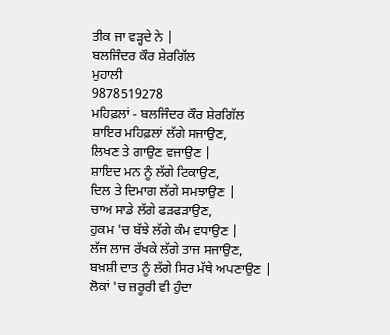ਤੀਕ ਜਾ ਵੜ੍ਹਦੇ ਨੇ |
ਬਲਜਿੰਦਰ ਕੌਰ ਸ਼ੇਰਗਿੱਲ
ਮੁਹਾਲੀ
9878519278
ਮਹਿਫ਼ਲਾਂ - ਬਲਜਿੰਦਰ ਕੌਰ ਸ਼ੇਰਗਿੱਲ
ਸ਼ਾਇਰ ਮਹਿਫ਼ਲਾਂ ਲੱਗੇ ਸਜਾਉਣ,
ਲਿਖਣ ਤੇ ਗਾਉਣ ਵਜਾਉਣ |
ਸ਼ਾਇਦ ਮਨ ਨੂੰ ਲੱਗੇ ਟਿਕਾਉਣ,
ਦਿਲ ਤੇ ਦਿਮਾਗ ਲੱਗੇ ਸਮਝਾਉਣ |
ਚਾਅ ਸਾਡੇ ਲੱਗੇ ਫੜਫੜਾਉਣ,
ਹੁਕਮ 'ਚ ਬੱਝੇ ਲੱਗੇ ਕੰਮ ਵਧਾਉਣ |
ਲੱਜ ਲਾਜ ਰੱਖਕੇ ਲੱਗੇ ਤਾਜ ਸਜਾਉਣ,
ਬਖ਼ਸ਼ੀ ਦਾਤ ਨੂੰ ਲੱਗੇ ਸਿਰ ਮੱਥੇ ਅਪਣਾਉਣ |
ਲੋਕਾਂ 'ਚ ਜ਼ਰੂਰੀ ਵੀ ਹੁੰਦਾ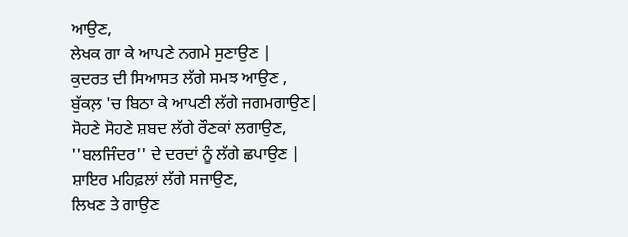ਆਉਣ,
ਲੇਖਕ ਗਾ ਕੇ ਆਪਣੇ ਨਗਮੇ ਸੁਣਾਉਣ |
ਕੁਦਰਤ ਦੀ ਸਿਆਸਤ ਲੱਗੇ ਸਮਝ ਆਉਣ ,
ਬੁੱਕਲ਼ 'ਚ ਬਿਠਾ ਕੇ ਆਪਣੀ ਲੱਗੇ ਜਗਮਗਾਉਣ|
ਸੋਹਣੇ ਸੋਹਣੇ ਸ਼ਬਦ ਲੱਗੇ ਰੌਣਕਾਂ ਲਗਾਉਣ,
''ਬਲਜਿੰਦਰ'' ਦੇ ਦਰਦਾਂ ਨੂੰ ਲੱਗੇ ਛਪਾਉਣ |
ਸ਼ਾਇਰ ਮਹਿਫ਼ਲਾਂ ਲੱਗੇ ਸਜਾਉਣ,
ਲਿਖਣ ਤੇ ਗਾਉਣ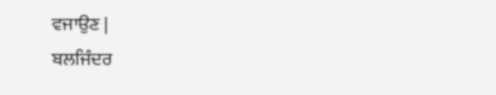ਵਜਾਉਣ |
ਬਲਜਿੰਦਰ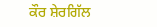ਕੌਰ ਸ਼ੇਰਗਿੱਲ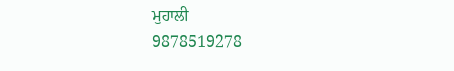ਮੁਹਾਲੀ
9878519278